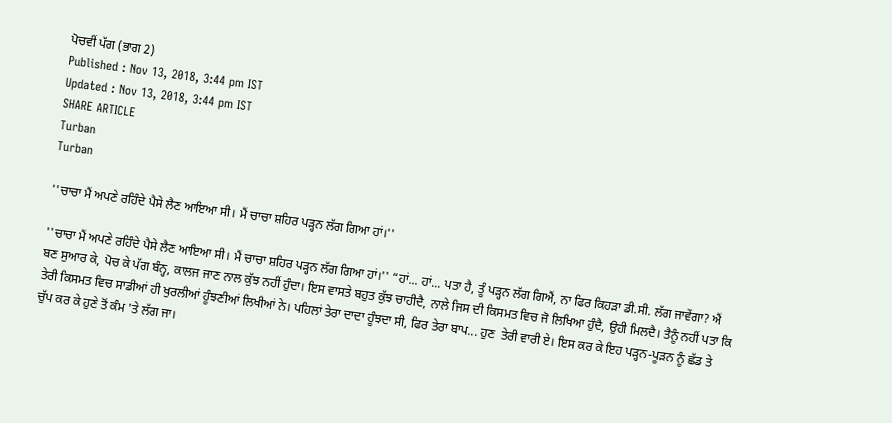ਪੋਚਵੀਂ ਪੱਗ (ਭਾਗ 2)
Published : Nov 13, 2018, 3:44 pm IST
Updated : Nov 13, 2018, 3:44 pm IST
SHARE ARTICLE
Turban
Turban

''ਚਾਚਾ ਮੈਂ ਅਪਣੇ ਰਹਿੰਦੇ ਪੈਸੇ ਲੈਣ ਆਇਆ ਸੀ। ਮੈਂ ਚਾਚਾ ਸ਼ਹਿਰ ਪੜ੍ਹਨ ਲੱਗ ਗਿਆ ਹਾਂ।''

''ਚਾਚਾ ਮੈਂ ਅਪਣੇ ਰਹਿੰਦੇ ਪੈਸੇ ਲੈਣ ਆਇਆ ਸੀ। ਮੈਂ ਚਾਚਾ ਸ਼ਹਿਰ ਪੜ੍ਹਨ ਲੱਗ ਗਿਆ ਹਾਂ।'' “ਹਾਂ... ਹਾਂ... ਪਤਾ ਹੈ, ਤੂੰ ਪੜ੍ਹਨ ਲੱਗ ਗਿਐਂ, ਨਾ ਫਿਰ ਕਿਹੜਾ ਡੀ.ਸੀ. ਲੱਗ ਜਾਵੇਂਗਾ? ਐਂ ਬਣ ਸੁਆਰ ਕੇ, ਪੋਚ ਕੇ ਪੱਗ ਬੰਨ੍ਹ, ਕਾਲਜ ਜਾਣ ਨਾਲ ਕੁੱਝ ਨਹੀਂ ਹੁੰਦਾ। ਇਸ ਵਾਸਤੇ ਬਹੁਤ ਕੁੱਝ ਚਾਹੀਦੈ, ਨਾਲੇ ਜਿਸ ਦੀ ਕਿਸਮਤ ਵਿਚ ਜੋ ਲਿਖਿਆ ਹੁੰਦੈ, ਉਹੀ ਮਿਲਦੈ। ਤੈਨੂੰ ਨਹੀਂ ਪਤਾ ਕਿ ਤੇਰੀ ਕਿਸਮਤ ਵਿਚ ਸਾਡੀਆਂ ਹੀ ਖੁਰਲੀਆਂ ਹੂੰਝਣੀਆਂ ਲਿਖੀਆਂ ਨੇ। ਪਹਿਲਾਂ ਤੇਰਾ ਦਾਦਾ ਹੂੰਝਦਾ ਸੀ, ਫਿਰ ਤੇਰਾ ਬਾਪ... ਹੁਣ  ਤੇਰੀ ਵਾਰੀ ਏ। ਇਸ ਕਰ ਕੇ ਇਹ ਪੜ੍ਹਨ-ਪੂੜਨ ਨੂੰ ਛੱਡ ਤੇ ਚੁੱਪ ਕਰ ਕੇ ਹੁਣੇ ਤੋਂ ਕੰਮ 'ਤੇ ਲੱਗ ਜਾ।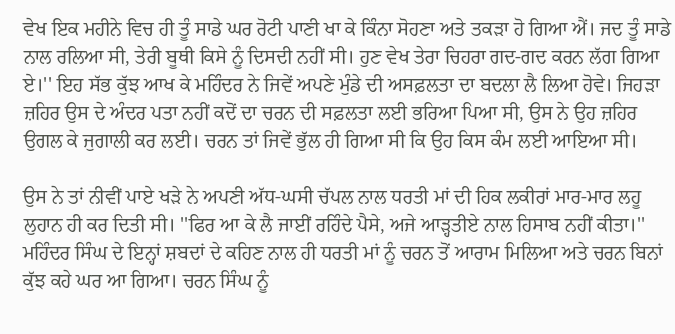ਵੇਖ ਇਕ ਮਹੀਨੇ ਵਿਚ ਹੀ ਤੂੰ ਸਾਡੇ ਘਰ ਰੋਟੀ ਪਾਣੀ ਖਾ ਕੇ ਕਿੰਨਾ ਸੋਹਣਾ ਅਤੇ ਤਕੜਾ ਹੋ ਗਿਆ ਐਂ। ਜਦ ਤੂੰ ਸਾਡੇ ਨਾਲ ਰਲਿਆ ਸੀ, ਤੇਰੀ ਬੂਥੀ ਕਿਸੇ ਨੂੰ ਦਿਸਦੀ ਨਹੀਂ ਸੀ। ਹੁਣ ਵੇਖ ਤੇਰਾ ਚਿਹਰਾ ਗਦ-ਗਦ ਕਰਨ ਲੱਗ ਗਿਆ ਏ।'' ਇਹ ਸੱਭ ਕੁੱਝ ਆਖ ਕੇ ਮਹਿੰਦਰ ਨੇ ਜਿਵੇਂ ਅਪਣੇ ਮੁੰਡੇ ਦੀ ਅਸਫ਼ਲਤਾ ਦਾ ਬਦਲਾ ਲੈ ਲਿਆ ਹੋਵੇ। ਜਿਹੜਾ ਜ਼ਹਿਰ ਉਸ ਦੇ ਅੰਦਰ ਪਤਾ ਨਹੀਂ ਕਦੋਂ ਦਾ ਚਰਨ ਦੀ ਸਫ਼ਲਤਾ ਲਈ ਭਰਿਆ ਪਿਆ ਸੀ, ਉਸ ਨੇ ਉਹ ਜ਼ਹਿਰ ਉਗਲ ਕੇ ਜੁਗਾਲੀ ਕਰ ਲਈ। ਚਰਨ ਤਾਂ ਜਿਵੇਂ ਭੁੱਲ ਹੀ ਗਿਆ ਸੀ ਕਿ ਉਹ ਕਿਸ ਕੰਮ ਲਈ ਆਇਆ ਸੀ।

ਉਸ ਨੇ ਤਾਂ ਨੀਵੀਂ ਪਾਏ ਖੜੇ ਨੇ ਅਪਣੀ ਅੱਧ-ਘਸੀ ਚੱਪਲ ਨਾਲ ਧਰਤੀ ਮਾਂ ਦੀ ਹਿਕ ਲਕੀਰਾਂ ਮਾਰ-ਮਾਰ ਲਹੂ ਲੁਹਾਨ ਹੀ ਕਰ ਦਿਤੀ ਸੀ। ''ਫਿਰ ਆ ਕੇ ਲੈ ਜਾਈਂ ਰਹਿੰਦੇ ਪੈਸੇ, ਅਜੇ ਆੜ੍ਹਤੀਏ ਨਾਲ ਹਿਸਾਬ ਨਹੀਂ ਕੀਤਾ।'' ਮਹਿੰਦਰ ਸਿੰਘ ਦੇ ਇਨ੍ਹਾਂ ਸ਼ਬਦਾਂ ਦੇ ਕਹਿਣ ਨਾਲ ਹੀ ਧਰਤੀ ਮਾਂ ਨੂੰ ਚਰਨ ਤੋਂ ਆਰਾਮ ਮਿਲਿਆ ਅਤੇ ਚਰਨ ਬਿਨਾਂ ਕੁੱਝ ਕਹੇ ਘਰ ਆ ਗਿਆ। ਚਰਨ ਸਿੰਘ ਨੂੰ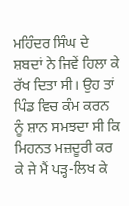ਮਹਿੰਦਰ ਸਿੰਘ ਦੇ ਸ਼ਬਦਾਂ ਨੇ ਜਿਵੇਂ ਹਿਲਾ ਕੇ ਰੱਖ ਦਿਤਾ ਸੀ। ਉਹ ਤਾਂ ਪਿੰਡ ਵਿਚ ਕੰਮ ਕਰਨ ਨੂੰ ਸ਼ਾਨ ਸਮਝਦਾ ਸੀ ਕਿ ਮਿਹਨਤ ਮਜ਼ਦੂਰੀ ਕਰ ਕੇ ਜੇ ਮੈਂ ਪੜ੍ਹ-ਲਿਖ ਕੇ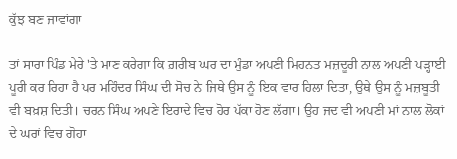ਕੁੱਝ ਬਣ ਜਾਵਾਂਗਾ

ਤਾਂ ਸਾਰਾ ਪਿੰਡ ਮੇਰੇ 'ਤੇ ਮਾਣ ਕਰੇਗਾ ਕਿ ਗ਼ਰੀਬ ਘਰ ਦਾ ਮੁੰਡਾ ਅਪਣੀ ਮਿਹਨਤ ਮਜ਼ਦੂਰੀ ਨਾਲ ਅਪਣੀ ਪੜ੍ਹਾਈ ਪੂਰੀ ਕਰ ਰਿਹਾ ਹੈ ਪਰ ਮਹਿੰਦਰ ਸਿੰਘ ਦੀ ਸੋਚ ਨੇ ਜਿਥੇ ਉਸ ਨੂੰ ਇਕ ਵਾਰ ਹਿਲਾ ਦਿਤਾ, ਉਥੇ ਉਸ ਨੂੰ ਮਜ਼ਬੂਤੀ ਵੀ ਬਖ਼ਸ਼ ਦਿਤੀ। ਚਰਨ ਸਿੰਘ ਅਪਣੇ ਇਰਾਦੇ ਵਿਚ ਹੋਰ ਪੱਕਾ ਹੋਣ ਲੱਗਾ। ਉਹ ਜਦ ਵੀ ਅਪਣੀ ਮਾਂ ਨਾਲ ਲੋਕਾਂ ਦੇ ਘਰਾਂ ਵਿਚ ਗੋਹਾ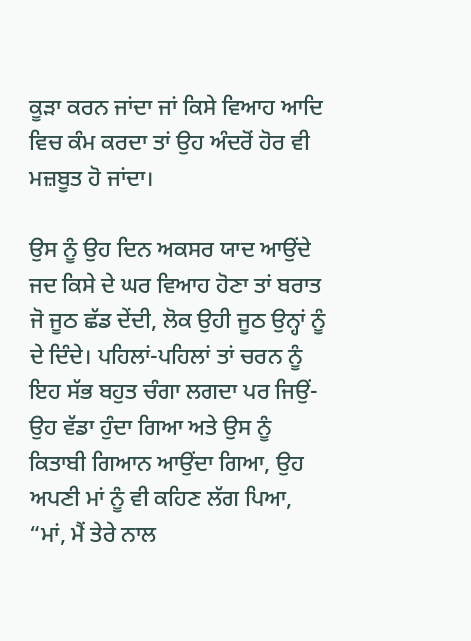ਕੂੜਾ ਕਰਨ ਜਾਂਦਾ ਜਾਂ ਕਿਸੇ ਵਿਆਹ ਆਦਿ ਵਿਚ ਕੰਮ ਕਰਦਾ ਤਾਂ ਉਹ ਅੰਦਰੋਂ ਹੋਰ ਵੀ ਮਜ਼ਬੂਤ ਹੋ ਜਾਂਦਾ।

ਉਸ ਨੂੰ ਉਹ ਦਿਨ ਅਕਸਰ ਯਾਦ ਆਉਂਦੇ ਜਦ ਕਿਸੇ ਦੇ ਘਰ ਵਿਆਹ ਹੋਣਾ ਤਾਂ ਬਰਾਤ ਜੋ ਜੂਠ ਛੱਡ ਦੇਂਦੀ, ਲੋਕ ਉਹੀ ਜੂਠ ਉਨ੍ਹਾਂ ਨੂੰ ਦੇ ਦਿੰਦੇ। ਪਹਿਲਾਂ-ਪਹਿਲਾਂ ਤਾਂ ਚਰਨ ਨੂੰ ਇਹ ਸੱਭ ਬਹੁਤ ਚੰਗਾ ਲਗਦਾ ਪਰ ਜਿਉਂ- ਉਹ ਵੱਡਾ ਹੁੰਦਾ ਗਿਆ ਅਤੇ ਉਸ ਨੂੰ ਕਿਤਾਬੀ ਗਿਆਨ ਆਉਂਦਾ ਗਿਆ, ਉਹ ਅਪਣੀ ਮਾਂ ਨੂੰ ਵੀ ਕਹਿਣ ਲੱਗ ਪਿਆ, “ਮਾਂ, ਮੈਂ ਤੇਰੇ ਨਾਲ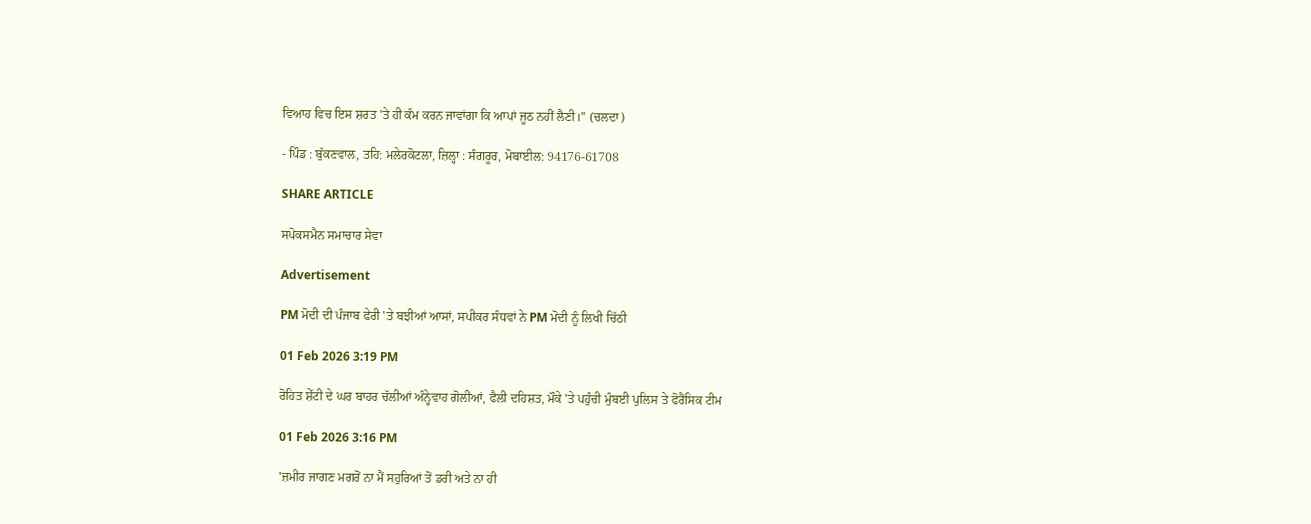ਵਿਆਹ ਵਿਚ ਇਸ ਸ਼ਰਤ 'ਤੇ ਹੀ ਕੰਮ ਕਰਨ ਜਾਵਾਂਗਾ ਕਿ ਆਪਾਂ ਜੂਠ ਨਹੀਂ ਲੈਣੀ।” (ਚਲਦਾ)

- ਪਿੰਡ : ਬੁੱਕਣਵਾਲ, ਤਹਿ: ਮਲੇਰਕੋਟਲਾ, ਜ਼ਿਲ੍ਹਾ : ਸੰਗਰੂਰ, ਮੋਬਾਈਲ: 94176-61708

SHARE ARTICLE

ਸਪੋਕਸਮੈਨ ਸਮਾਚਾਰ ਸੇਵਾ

Advertisement

PM ਮੋਦੀ ਦੀ ਪੰਜਾਬ ਫੇਰੀ 'ਤੇ ਬਝੀਆਂ ਆਸਾਂ, ਸਪੀਕਰ ਸੰਧਵਾਂ ਨੇ PM ਮੋਦੀ ਨੂੰ ਲਿਖੀ ਚਿੱਠੀ

01 Feb 2026 3:19 PM

ਰੋਹਿਤ ਸ਼ੇੱਟੀ ਦੇ ਘਰ ਬਾਹਰ ਚੱਲੀਆਂ ਅੰਨ੍ਹੇਵਾਹ ਗੋਲੀਆਂ, ਫੈਲੀ ਦਹਿਸ਼ਤ, ਮੌਕੇ 'ਤੇ ਪਹੁੰਚੀ ਮੁੰਬਈ ਪੁਲਿਸ ਤੇ ਫੋਰੈਂਸਿਕ ਟੀਮ

01 Feb 2026 3:16 PM

'ਜ਼ਮੀਰ ਜਾਗਣ ਮਗਰੋਂ ਨਾ ਮੈਂ ਸਹੁਰਿਆਂ ਤੋਂ ਡਰੀ ਅਤੇ ਨਾ ਹੀ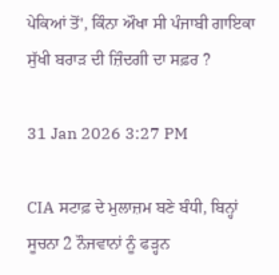ਪੇਕਿਆਂ ਤੋਂ', ਕਿੰਨਾ ਔਖਾ ਸੀ ਪੰਜਾਬੀ ਗਾਇਕਾ ਸੁੱਖੀ ਬਰਾੜ ਦੀ ਜ਼ਿੰਦਗੀ ਦਾ ਸਫ਼ਰ ?

31 Jan 2026 3:27 PM

CIA ਸਟਾਫ਼ ਦੇ ਮੁਲਾਜ਼ਮ ਬਣੇ ਬੰਧੀ, ਬਿਨ੍ਹਾਂ ਸੂਚਨਾ 2 ਨੌਜਵਾਨਾਂ ਨੂੰ ਫੜ੍ਹਨ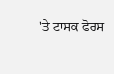'ਤੇ ਟਾਸਕ ਫੋਰਸ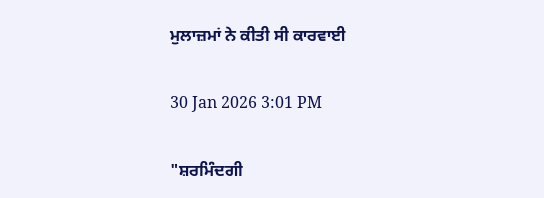ਮੁਲਾਜ਼ਮਾਂ ਨੇ ਕੀਤੀ ਸੀ ਕਾਰਵਾਈ

30 Jan 2026 3:01 PM

"ਸ਼ਰਮਿੰਦਗੀ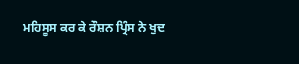ਮਹਿਸੂਸ ਕਰ ਕੇ ਰੌਸ਼ਨ ਪ੍ਰਿੰਸ ਨੇ ਖੁਦ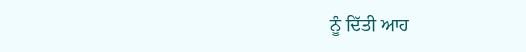ਨੂੰ ਦਿੱਤੀ ਆਹ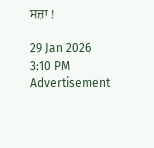ਸਜ਼ਾ !

29 Jan 2026 3:10 PM
Advertisement